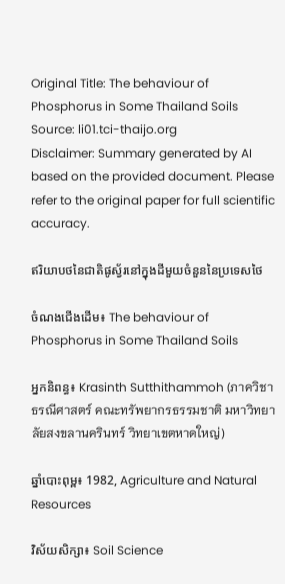Original Title: The behaviour of Phosphorus in Some Thailand Soils
Source: li01.tci-thaijo.org
Disclaimer: Summary generated by AI based on the provided document. Please refer to the original paper for full scientific accuracy.

ឥរិយាបថនៃជាតិផូស្វ័រនៅក្នុងដីមួយចំនួននៃប្រទេសថៃ

ចំណងជើងដើម៖ The behaviour of Phosphorus in Some Thailand Soils

អ្នកនិពន្ធ៖ Krasinth Sutthithammoh (ภาควิชาธรณีศาสตร์ คณะทรัพยากรธรรมชาติ มหาวิทยาลัยสงขลานครินทร์ วิทยาเขตหาดใหญ่)

ឆ្នាំបោះពុម្ព៖ 1982, Agriculture and Natural Resources

វិស័យសិក្សា៖ Soil Science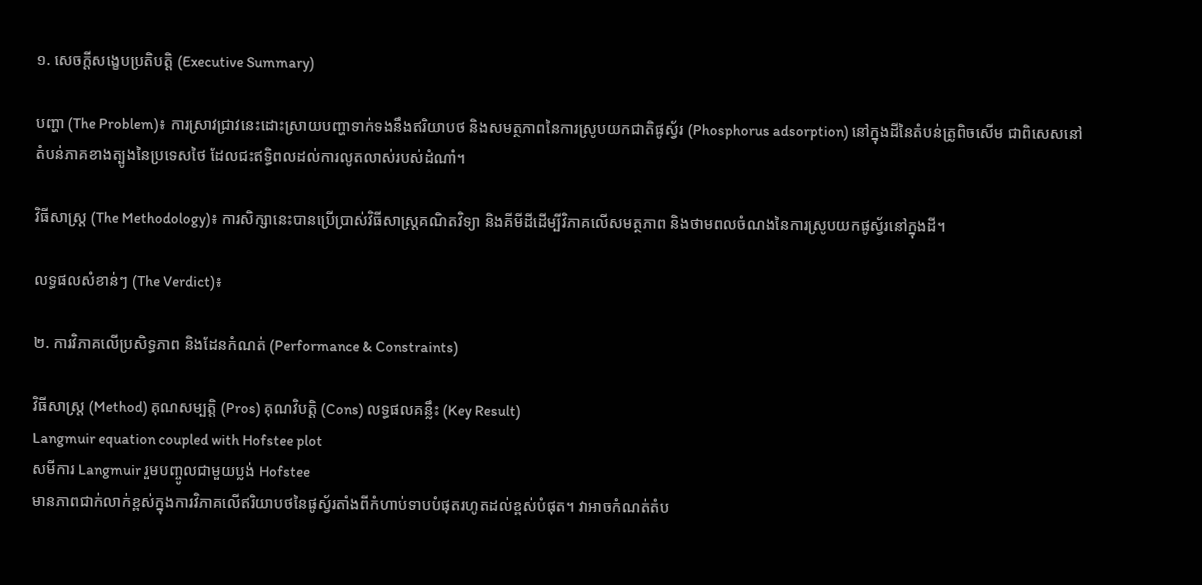១. សេចក្តីសង្ខេបប្រតិបត្តិ (Executive Summary)

បញ្ហា (The Problem)៖ ការស្រាវជ្រាវនេះដោះស្រាយបញ្ហាទាក់ទងនឹងឥរិយាបថ និងសមត្ថភាពនៃការស្រូបយកជាតិផូស្វ័រ (Phosphorus adsorption) នៅក្នុងដីនៃតំបន់ត្រូពិចសើម ជាពិសេសនៅតំបន់ភាគខាងត្បូងនៃប្រទេសថៃ ដែលជះឥទ្ធិពលដល់ការលូតលាស់របស់ដំណាំ។

វិធីសាស្ត្រ (The Methodology)៖ ការសិក្សានេះបានប្រើប្រាស់វិធីសាស្ត្រគណិតវិទ្យា និងគីមីដីដើម្បីវិភាគលើសមត្ថភាព និងថាមពលចំណងនៃការស្រូបយកផូស្វ័រនៅក្នុងដី។

លទ្ធផលសំខាន់ៗ (The Verdict)៖

២. ការវិភាគលើប្រសិទ្ធភាព និងដែនកំណត់ (Performance & Constraints)

វិធីសាស្ត្រ (Method) គុណសម្បត្តិ (Pros) គុណវិបត្តិ (Cons) លទ្ធផលគន្លឹះ (Key Result)
Langmuir equation coupled with Hofstee plot
សមីការ Langmuir រួមបញ្ចូលជាមួយប្លង់ Hofstee
មានភាពជាក់លាក់ខ្ពស់ក្នុងការវិភាគលើឥរិយាបថនៃផូស្វ័រតាំងពីកំហាប់ទាបបំផុតរហូតដល់ខ្ពស់បំផុត។ វាអាចកំណត់តំប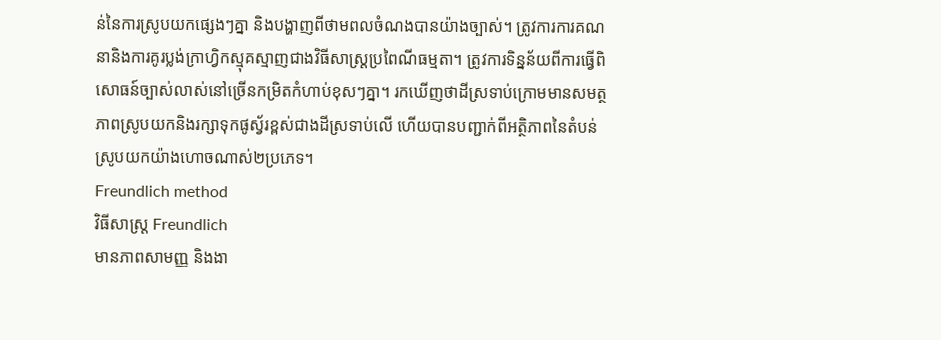ន់នៃការស្រូបយកផ្សេងៗគ្នា និងបង្ហាញពីថាមពលចំណងបានយ៉ាងច្បាស់។ ត្រូវការការគណនានិងការគូរប្លង់ក្រាហ្វិកស្មុគស្មាញជាងវិធីសាស្ត្រប្រពៃណីធម្មតា។ ត្រូវការទិន្នន័យពីការធ្វើពិសោធន៍ច្បាស់លាស់នៅច្រើនកម្រិតកំហាប់ខុសៗគ្នា។ រកឃើញថាដីស្រទាប់ក្រោមមានសមត្ថភាពស្រូបយកនិងរក្សាទុកផូស្វ័រខ្ពស់ជាងដីស្រទាប់លើ ហើយបានបញ្ជាក់ពីអត្ថិភាពនៃតំបន់ស្រូបយកយ៉ាងហោចណាស់២ប្រភេទ។
Freundlich method
វិធីសាស្ត្រ Freundlich
មានភាពសាមញ្ញ និងងា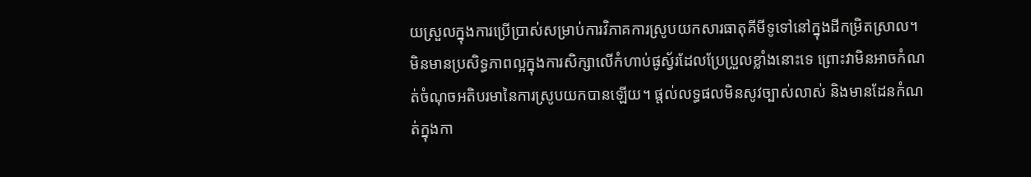យស្រួលក្នុងការប្រើប្រាស់សម្រាប់ការវិភាគការស្រូបយកសារធាតុគីមីទូទៅនៅក្នុងដីកម្រិតស្រាល។ មិនមានប្រសិទ្ធភាពល្អក្នុងការសិក្សាលើកំហាប់ផូស្វ័រដែលប្រែប្រួលខ្លាំងនោះទេ ព្រោះវាមិនអាចកំណត់ចំណុចអតិបរមានៃការស្រូបយកបានឡើយ។ ផ្តល់លទ្ធផលមិនសូវច្បាស់លាស់ និងមានដែនកំណត់ក្នុងកា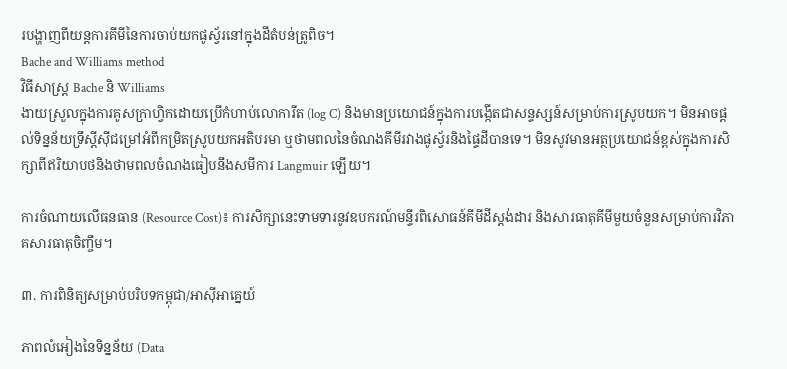របង្ហាញពីយន្តការគីមីនៃការចាប់យកផូស្វ័រនៅក្នុងដីតំបន់ត្រូពិច។
Bache and Williams method
វិធីសាស្ត្រ Bache និ Williams
ងាយស្រួលក្នុងការគូសក្រាហ្វិកដោយប្រើកំហាប់លោការីត (log C) និងមានប្រយោជន៍ក្នុងការបង្កើតជាសន្ទស្សន៍សម្រាប់ការស្រូបយក។ មិនអាចផ្តល់ទិន្នន័យទ្រឹស្តីស៊ីជម្រៅអំពីកម្រិតស្រូបយកអតិបរមា ឬថាមពលនៃចំណងគីមីរវាងផូស្វ័រនិងផ្ទៃដីបានទេ។ មិនសូវមានអត្ថប្រយោជន៍ខ្ពស់ក្នុងការសិក្សាពីឥរិយាបថនិងថាមពលចំណងធៀបនឹងសមីការ Langmuir ឡើយ។

ការចំណាយលើធនធាន (Resource Cost)៖ ការសិក្សានេះទាមទារនូវឧបករណ៍មន្ទីរពិសោធន៍គីមីដីស្តង់ដារ និងសារធាតុគីមីមួយចំនួនសម្រាប់ការវិភាគសារធាតុចិញ្ចឹម។

៣. ការពិនិត្យសម្រាប់បរិបទកម្ពុជា/អាស៊ីអាគ្នេយ៍

ភាពលំអៀងនៃទិន្នន័យ (Data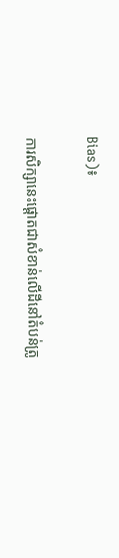Bias)៖

ការសិក្សានេះផ្តោតជាសំខាន់លើដីនៅតំបន់ត្រូ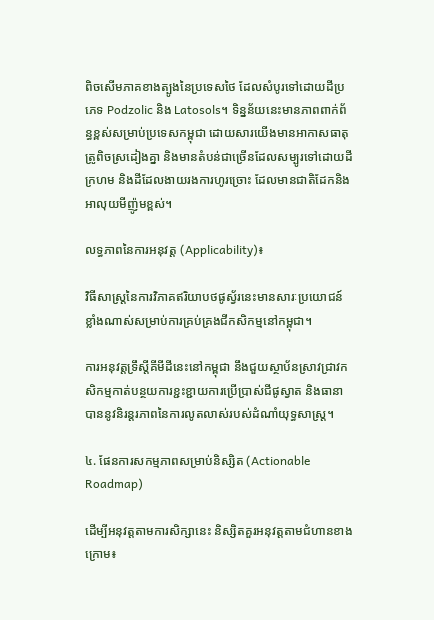ពិចសើមភាគខាងត្បូងនៃប្រទេសថៃ ដែលសំបូរទៅដោយដីប្រភេទ Podzolic និង Latosols។ ទិន្នន័យនេះមានភាពពាក់ព័ន្ធខ្ពស់សម្រាប់ប្រទេសកម្ពុជា ដោយសារយើងមានអាកាសធាតុត្រូពិចស្រដៀងគ្នា និងមានតំបន់ជាច្រើនដែលសម្បូរទៅដោយដីក្រហម និងដីដែលងាយរងការហូរច្រោះ ដែលមានជាតិដែកនិងអាលុយមីញ៉ូមខ្ពស់។

លទ្ធភាពនៃការអនុវត្ត (Applicability)៖

វិធីសាស្ត្រនៃការវិភាគឥរិយាបថផូស្វ័រនេះមានសារៈប្រយោជន៍ខ្លាំងណាស់សម្រាប់ការគ្រប់គ្រងជីកសិកម្មនៅកម្ពុជា។

ការអនុវត្តទ្រឹស្តីគីមីដីនេះនៅកម្ពុជា នឹងជួយស្ថាប័នស្រាវជ្រាវកសិកម្មកាត់បន្ថយការខ្ជះខ្ជាយការប្រើប្រាស់ជីផូស្វាត និងធានាបាននូវនិរន្តរភាពនៃការលូតលាស់របស់ដំណាំយុទ្ធសាស្ត្រ។

៤. ផែនការសកម្មភាពសម្រាប់និស្សិត (Actionable Roadmap)

ដើម្បីអនុវត្តតាមការសិក្សានេះ និស្សិតគួរអនុវត្តតាមជំហានខាងក្រោម៖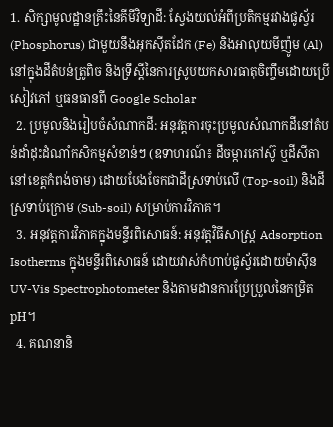1. សិក្សាមូលដ្ឋានគ្រឹះនៃគីមីវិទ្យាដី: ស្វែងយល់អំពីប្រតិកម្មរវាងផូស្វ័រ (Phosphorus) ជាមួយនឹងអុកស៊ីតដែក (Fe) និងអាលុយមីញ៉ូម (Al) នៅក្នុងដីតំបន់ត្រូពិច និងទ្រឹស្តីនៃការស្រូបយកសារធាតុចិញ្ចឹមដោយប្រើសៀវភៅ ឬធនធានពី Google Scholar
  2. ប្រមូលនិងរៀបចំសំណាកដី: អនុវត្តការចុះប្រមូលសំណាកដីនៅតំបន់ដាំដុះដំណាំកសិកម្មសំខាន់ៗ (ឧទាហរណ៍៖ ដីចម្ការកៅស៊ូ ឬដីសីតានៅខេត្តកំពង់ចាម) ដោយបែងចែកជាដីស្រទាប់លើ (Top-soil) និងដីស្រទាប់ក្រោម (Sub-soil) សម្រាប់ការវិភាគ។
  3. អនុវត្តការវិភាគក្នុងមន្ទីរពិសោធន៍: អនុវត្តវិធីសាស្ត្រ Adsorption Isotherms ក្នុងមន្ទីរពិសោធន៍ ដោយវាស់កំហាប់ផូស្វ័រដោយម៉ាស៊ីន UV-Vis Spectrophotometer និងតាមដានការប្រែប្រួលនៃកម្រិត pH។
  4. គណនានិ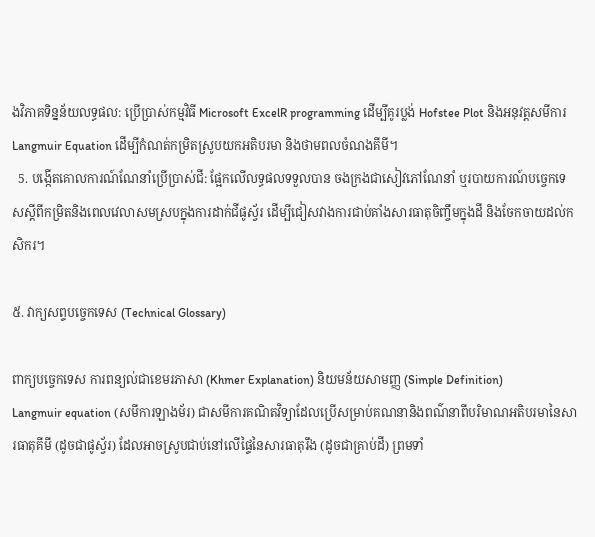ងវិភាគទិន្នន័យលទ្ធផល: ប្រើប្រាស់កម្មវិធី Microsoft ExcelR programming ដើម្បីគូរប្លង់ Hofstee Plot និងអនុវត្តសមីការ Langmuir Equation ដើម្បីកំណត់កម្រិតស្រូបយកអតិបរមា និងថាមពលចំណងគីមី។
  5. បង្កើតគោលការណ៍ណែនាំប្រើប្រាស់ជី: ផ្អែកលើលទ្ធផលទទួលបាន ចងក្រងជាសៀវភៅណែនាំ ឬរបាយការណ៍បច្ចេកទេសស្តីពីកម្រិតនិងពេលវេលាសមស្របក្នុងការដាក់ជីផូស្វ័រ ដើម្បីជៀសវាងការជាប់គាំងសារធាតុចិញ្ចឹមក្នុងដី និងចែកចាយដល់កសិករ។

៥. វាក្យសព្ទបច្ចេកទេស (Technical Glossary)

ពាក្យបច្ចេកទេស ការពន្យល់ជាខេមរភាសា (Khmer Explanation) និយមន័យសាមញ្ញ (Simple Definition)
Langmuir equation (សមីការឡាងម័រ) ជាសមីការគណិតវិទ្យាដែលប្រើសម្រាប់គណនានិងពណ៌នាពីបរិមាណអតិបរមានៃសារធាតុគីមី (ដូចជាផូស្វ័រ) ដែលអាចស្រូបជាប់នៅលើផ្ទៃនៃសារធាតុរឹង (ដូចជាគ្រាប់ដី) ព្រមទាំ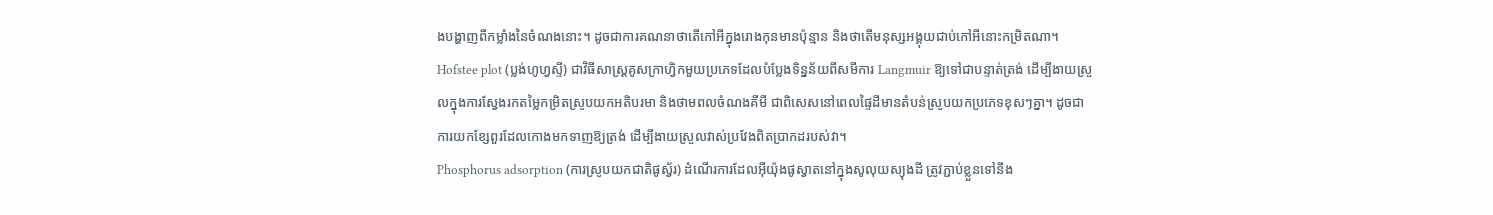ងបង្ហាញពីកម្លាំងនៃចំណងនោះ។ ដូចជាការគណនាថាតើកៅអីក្នុងរោងកុនមានប៉ុន្មាន និងថាតើមនុស្សអង្គុយជាប់កៅអីនោះកម្រិតណា។
Hofstee plot (ប្លង់ហូហ្វស្ទី) ជាវិធីសាស្ត្រគូសក្រាហ្វិកមួយប្រភេទដែលបំប្លែងទិន្នន័យពីសមីការ Langmuir ឱ្យទៅជាបន្ទាត់ត្រង់ ដើម្បីងាយស្រួលក្នុងការស្វែងរកតម្លៃកម្រិតស្រូបយកអតិបរមា និងថាមពលចំណងគីមី ជាពិសេសនៅពេលផ្ទៃដីមានតំបន់ស្រូបយកប្រភេទខុសៗគ្នា។ ដូចជាការយកខ្សែពួរដែលកោងមកទាញឱ្យត្រង់ ដើម្បីងាយស្រួលវាស់ប្រវែងពិតប្រាកដរបស់វា។
Phosphorus adsorption (ការស្រូបយកជាតិផូស្វ័រ) ដំណើរការដែលអ៊ីយ៉ុងផូស្វាតនៅក្នុងសូលុយស្យុងដី ត្រូវភ្ជាប់ខ្លួនទៅនឹង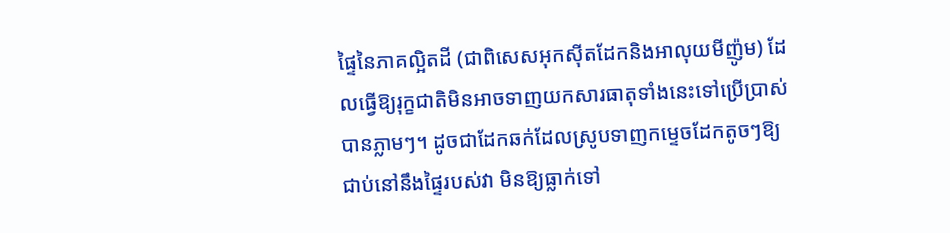ផ្ទៃនៃភាគល្អិតដី (ជាពិសេសអុកស៊ីតដែកនិងអាលុយមីញ៉ូម) ដែលធ្វើឱ្យរុក្ខជាតិមិនអាចទាញយកសារធាតុទាំងនេះទៅប្រើប្រាស់បានភ្លាមៗ។ ដូចជាដែកឆក់ដែលស្រូបទាញកម្ទេចដែកតូចៗឱ្យជាប់នៅនឹងផ្ទៃរបស់វា មិនឱ្យធ្លាក់ទៅ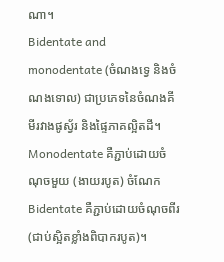ណា។
Bidentate and monodentate (ចំណងទ្វេ និងចំណងទោល) ជាប្រភេទនៃចំណងគីមីរវាងផូស្វ័រ និងផ្ទៃភាគល្អិតដី។ Monodentate គឺភ្ជាប់ដោយចំណុចមួយ (ងាយរបូត) ចំណែក Bidentate គឺភ្ជាប់ដោយចំណុចពីរ (ជាប់ស្អិតខ្លាំងពិបាករបូត)។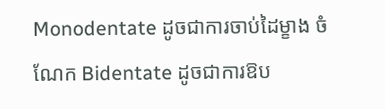Monodentate ដូចជាការចាប់ដៃម្ខាង ចំណែក Bidentate ដូចជាការឱប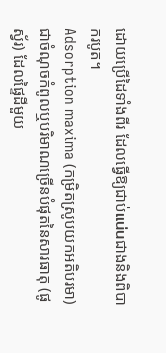ដោយប្រើដៃទាំងពីរ ដែលធ្វើឱ្យជាប់แน่นជាងនិងពិបាករបូត។
Adsorption maxima (កម្រិតស្រូបយកអតិបរមា) ជាចំណុចកំពូលឬបរិមាណច្រើនបំផុតនៃសារធាតុ (ផូស្វ័រ) ដែលផ្ទៃដីមួយ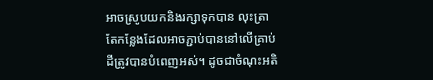អាចស្រូបយកនិងរក្សាទុកបាន លុះត្រាតែកន្លែងដែលអាចភ្ជាប់បាននៅលើគ្រាប់ដីត្រូវបានបំពេញអស់។ ដូចជាចំណុះអតិ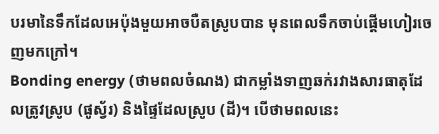បរមានៃទឹកដែលអេប៉ុងមួយអាចបឺតស្រូបបាន មុនពេលទឹកចាប់ផ្តើមហៀរចេញមកក្រៅ។
Bonding energy (ថាមពលចំណង) ជាកម្លាំងទាញឆក់រវាងសារធាតុដែលត្រូវស្រូប (ផូស្វ័រ) និងផ្ទៃដែលស្រូប (ដី)។ បើថាមពលនេះ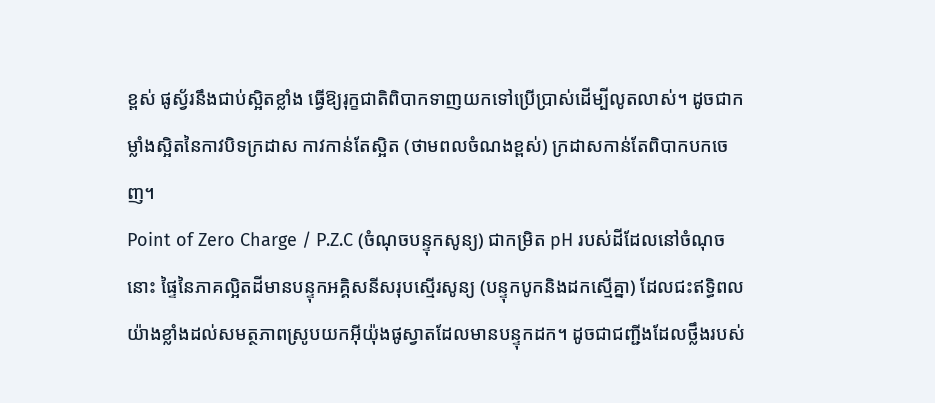ខ្ពស់ ផូស្វ័រនឹងជាប់ស្អិតខ្លាំង ធ្វើឱ្យរុក្ខជាតិពិបាកទាញយកទៅប្រើប្រាស់ដើម្បីលូតលាស់។ ដូចជាកម្លាំងស្អិតនៃកាវបិទក្រដាស កាវកាន់តែស្អិត (ថាមពលចំណងខ្ពស់) ក្រដាសកាន់តែពិបាកបកចេញ។
Point of Zero Charge / P.Z.C (ចំណុចបន្ទុកសូន្យ) ជាកម្រិត pH របស់ដីដែលនៅចំណុចនោះ ផ្ទៃនៃភាគល្អិតដីមានបន្ទុកអគ្គិសនីសរុបស្មើរសូន្យ (បន្ទុកបូកនិងដកស្មើគ្នា) ដែលជះឥទ្ធិពលយ៉ាងខ្លាំងដល់សមត្ថភាពស្រូបយកអ៊ីយ៉ុងផូស្វាតដែលមានបន្ទុកដក។ ដូចជាជញ្ជីងដែលថ្លឹងរបស់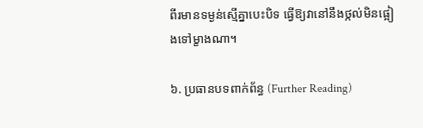ពីរមានទម្ងន់ស្មើគ្នាបេះបិទ ធ្វើឱ្យវានៅនឹងថ្កល់មិនផ្អៀងទៅម្ខាងណា។

៦. ប្រធានបទពាក់ព័ន្ធ (Further Reading)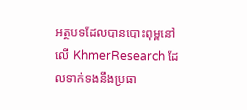អត្ថបទដែលបានបោះពុម្ពនៅលើ KhmerResearch ដែលទាក់ទងនឹងប្រធា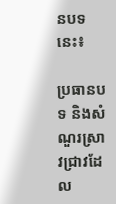នបទនេះ៖

ប្រធានបទ និងសំណួរស្រាវជ្រាវដែល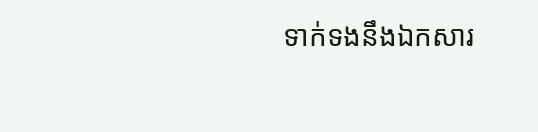ទាក់ទងនឹងឯកសារ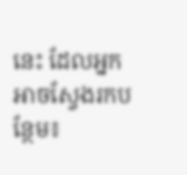នេះ ដែលអ្នកអាចស្វែងរកបន្ថែម៖